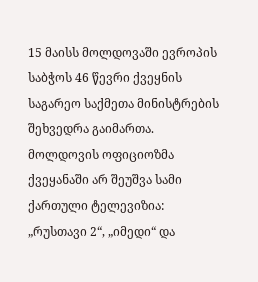15 მაისს მოლდოვაში ევროპის საბჭოს 46 წევრი ქვეყნის საგარეო საქმეთა მინისტრების შეხვედრა გაიმართა. მოლდოვის ოფიციოზმა ქვეყანაში არ შეუშვა სამი ქართული ტელევიზია: „რუსთავი 2“, „იმედი“ და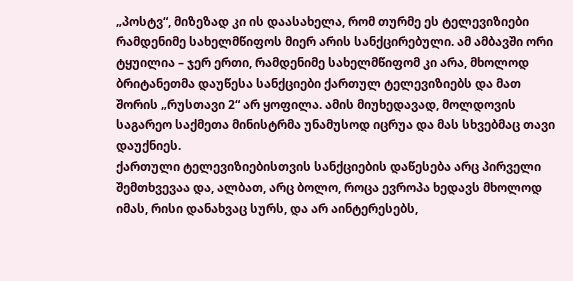„პოსტვ“, მიზეზად კი ის დაასახელა, რომ თურმე ეს ტელევიზიები რამდენიმე სახელმწიფოს მიერ არის სანქცირებული. ამ ამბავში ორი ტყუილია – ჯერ ერთი, რამდენიმე სახელმწიფომ კი არა, მხოლოდ ბრიტანეთმა დაუწესა სანქციები ქართულ ტელევიზიებს და მათ შორის „რუსთავი 2“ არ ყოფილა. ამის მიუხედავად, მოლდოვის საგარეო საქმეთა მინისტრმა უნამუსოდ იცრუა და მას სხვებმაც თავი დაუქნიეს.
ქართული ტელევიზიებისთვის სანქციების დაწესება არც პირველი შემთხვევაა და, ალბათ, არც ბოლო, როცა ევროპა ხედავს მხოლოდ იმას, რისი დანახვაც სურს, და არ აინტერესებს,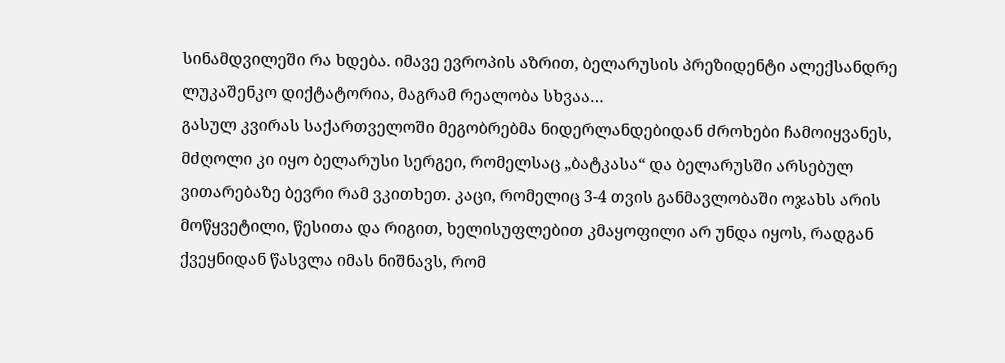სინამდვილეში რა ხდება. იმავე ევროპის აზრით, ბელარუსის პრეზიდენტი ალექსანდრე ლუკაშენკო დიქტატორია, მაგრამ რეალობა სხვაა…
გასულ კვირას საქართველოში მეგობრებმა ნიდერლანდებიდან ძროხები ჩამოიყვანეს, მძღოლი კი იყო ბელარუსი სერგეი, რომელსაც „ბატკასა“ და ბელარუსში არსებულ ვითარებაზე ბევრი რამ ვკითხეთ. კაცი, რომელიც 3-4 თვის განმავლობაში ოჯახს არის მოწყვეტილი, წესითა და რიგით, ხელისუფლებით კმაყოფილი არ უნდა იყოს, რადგან ქვეყნიდან წასვლა იმას ნიშნავს, რომ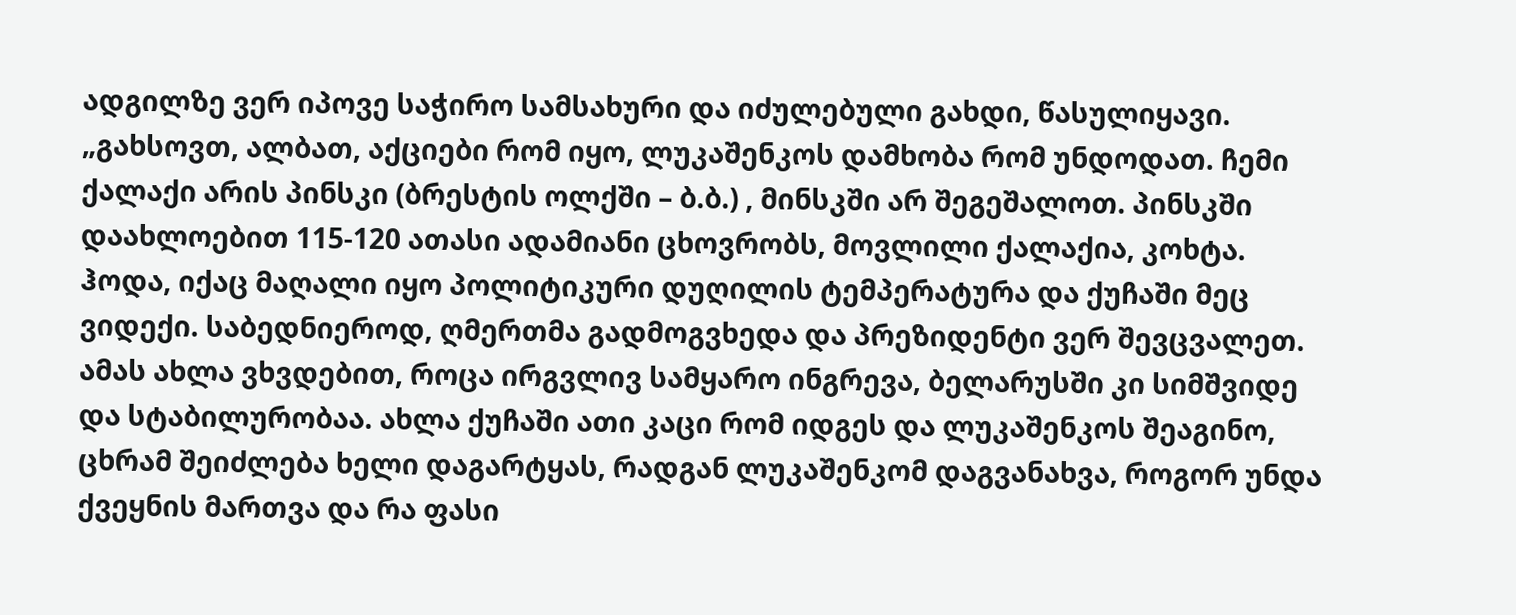ადგილზე ვერ იპოვე საჭირო სამსახური და იძულებული გახდი, წასულიყავი.
„გახსოვთ, ალბათ, აქციები რომ იყო, ლუკაშენკოს დამხობა რომ უნდოდათ. ჩემი ქალაქი არის პინსკი (ბრესტის ოლქში – ბ.ბ.) , მინსკში არ შეგეშალოთ. პინსკში დაახლოებით 115-120 ათასი ადამიანი ცხოვრობს, მოვლილი ქალაქია, კოხტა. ჰოდა, იქაც მაღალი იყო პოლიტიკური დუღილის ტემპერატურა და ქუჩაში მეც ვიდექი. საბედნიეროდ, ღმერთმა გადმოგვხედა და პრეზიდენტი ვერ შევცვალეთ. ამას ახლა ვხვდებით, როცა ირგვლივ სამყარო ინგრევა, ბელარუსში კი სიმშვიდე და სტაბილურობაა. ახლა ქუჩაში ათი კაცი რომ იდგეს და ლუკაშენკოს შეაგინო, ცხრამ შეიძლება ხელი დაგარტყას, რადგან ლუკაშენკომ დაგვანახვა, როგორ უნდა ქვეყნის მართვა და რა ფასი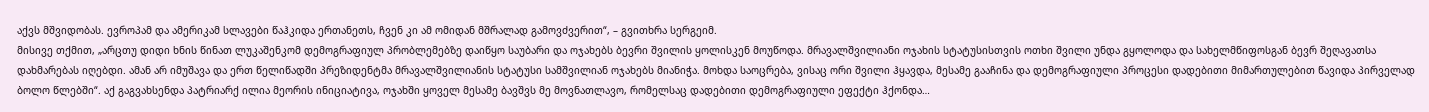აქვს მშვიდობას. ევროპამ და ამერიკამ სლავები წაჰკიდა ერთანეთს, ჩვენ კი ამ ომიდან მშრალად გამოვძვერით“, – გვითხრა სერგეიმ.
მისივე თქმით, „არცთუ დიდი ხნის წინათ ლუკაშენკომ დემოგრაფიულ პრობლემებზე დაიწყო საუბარი და ოჯახებს ბევრი შვილის ყოლისკენ მოუწოდა. მრავალშვილიანი ოჯახის სტატუსისთვის ოთხი შვილი უნდა გყოლოდა და სახელმწიფოსგან ბევრ შეღავათსა დახმარებას იღებდი. ამან არ იმუშავა და ერთ წელიწადში პრეზიდენტმა მრავალშვილიანის სტატუსი სამშვილიან ოჯახებს მიანიჭა. მოხდა საოცრება, ვისაც ორი შვილი ჰყავდა, მესამე გააჩინა და დემოგრაფიული პროცესი დადებითი მიმართულებით წავიდა პირველად ბოლო წლებში“. აქ გაგვახსენდა პატრიარქ ილია მეორის ინიციატივა, ოჯახში ყოველ მესამე ბავშვს მე მოვნათლავო, რომელსაც დადებითი დემოგრაფიული ეფექტი ჰქონდა…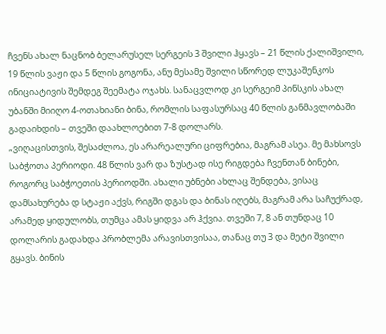ჩვენს ახალ ნაცნობ ბელარუსელ სერგეის 3 შვილი ჰყავს – 21 წლის ქალიშვილი, 19 წლის ვაჟი და 5 წლის გოგონა, ანუ მესამე შვილი სწორედ ლუკაშენკოს ინიციატივის შემდეგ შეემატა ოჯახს. სანაცვლოდ კი სერგეიმ პინსკის ახალ უბანში მიიღო 4-ოთახიანი ბინა, რომლის საფასურსაც 40 წლის განმავლობაში გადაიხდის – თვეში დაახლოებით 7-8 დოლარს.
„ვიღაცისთვის, შესაძლოა, ეს არარეალური ციფრებია, მაგრამ ასეა. მე მახსოვს საბჭოთა პერიოდი. 48 წლის ვარ და ზუსტად ისე რიგდება ჩვენთან ბინები, როგორც საბჭოეთის პერიოდში. ახალი უბნები ახლაც შენდება, ვისაც დამსახურება დ სტაჟი აქვს, რიგში დგას და ბინას იღებს, მაგრამ არა საჩუქრად, არამედ ყიდულობს, თუმცა ამას ყიდვა არ ჰქვია. თვეში 7, 8 ან თუნდაც 10 დოლარის გადახდა პრობლემა არავისთვისაა, თანაც თუ 3 და მეტი შვილი გყავს. ბინის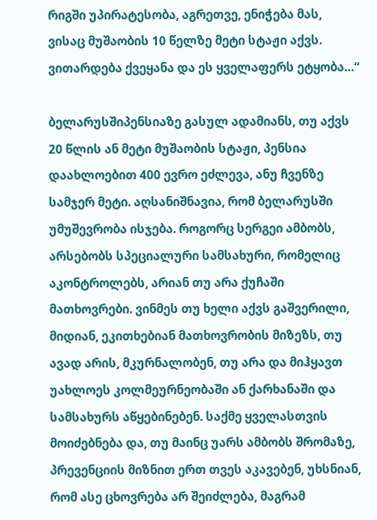რიგში უპირატესობა, აგრეთვე, ენიჭება მას, ვისაც მუშაობის 10 წელზე მეტი სტაჟი აქვს. ვითარდება ქვეყანა და ეს ყველაფერს ეტყობა…“

ბელარუსშიპენსიაზე გასულ ადამიანს, თუ აქვს 20 წლის ან მეტი მუშაობის სტაჟი, პენსია დაახლოებით 400 ევრო ეძლევა, ანუ ჩვენზე სამჯერ მეტი. აღსანიშნავია, რომ ბელარუსში უმუშევრობა ისჯება. როგორც სერგეი ამბობს, არსებობს სპეციალური სამსახური, რომელიც აკონტროლებს, არიან თუ არა ქუჩაში მათხოვრები. ვინმეს თუ ხელი აქვს გაშვერილი, მიდიან, ეკითხებიან მათხოვრობის მიზეზს, თუ ავად არის, მკურნალობენ, თუ არა და მიჰყავთ უახლოეს კოლმეურნეობაში ან ქარხანაში და სამსახურს აწყებინებენ. საქმე ყველასთვის მოიძებნება და, თუ მაინც უარს ამბობს შრომაზე, პრევენციის მიზნით ერთ თვეს აკავებენ, უხსნიან, რომ ასე ცხოვრება არ შეიძლება, მაგრამ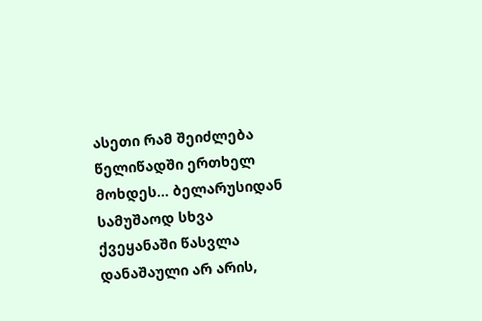ასეთი რამ შეიძლება წელიწადში ერთხელ მოხდეს… ბელარუსიდან სამუშაოდ სხვა ქვეყანაში წასვლა დანაშაული არ არის,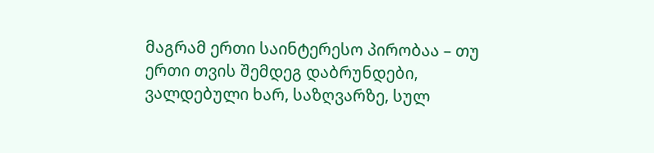მაგრამ ერთი საინტერესო პირობაა – თუ ერთი თვის შემდეგ დაბრუნდები, ვალდებული ხარ, საზღვარზე, სულ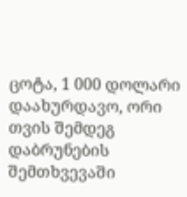ცოტა, 1 000 დოლარი დაახურდავო, ორი თვის შემდეგ დაბრუნების შემთხვევაში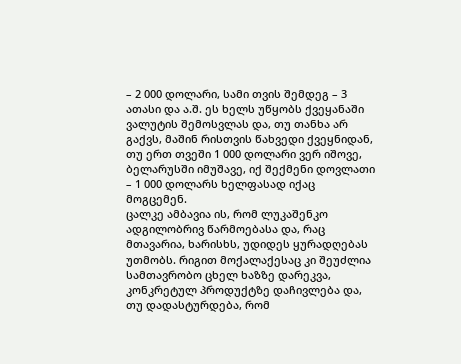– 2 000 დოლარი, სამი თვის შემდეგ – 3 ათასი და ა.შ. ეს ხელს უწყობს ქვეყანაში ვალუტის შემოსვლას და, თუ თანხა არ გაქვს, მაშინ რისთვის წახვედი ქვეყნიდან, თუ ერთ თვეში 1 000 დოლარი ვერ იშოვე, ბელარუსში იმუშავე, იქ შექმენი დოვლათი – 1 000 დოლარს ხელფასად იქაც მოგცემენ.
ცალკე ამბავია ის, რომ ლუკაშენკო ადგილობრივ წარმოებასა და, რაც მთავარია, ხარისხს, უდიდეს ყურადღებას უთმობს. რიგით მოქალაქესაც კი შეუძლია სამთავრობო ცხელ ხაზზე დარეკვა, კონკრეტულ პროდუქტზე დაჩივლება და, თუ დადასტურდება, რომ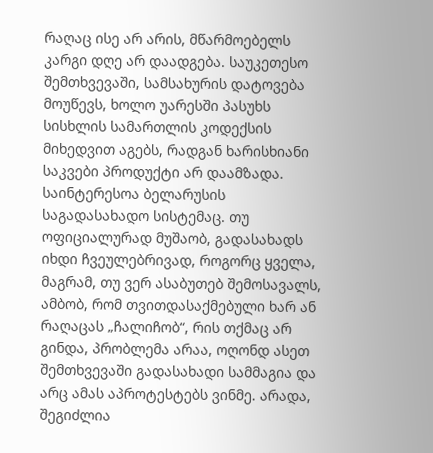რაღაც ისე არ არის, მწარმოებელს კარგი დღე არ დაადგება. საუკეთესო შემთხვევაში, სამსახურის დატოვება მოუწევს, ხოლო უარესში პასუხს სისხლის სამართლის კოდექსის მიხედვით აგებს, რადგან ხარისხიანი საკვები პროდუქტი არ დაამზადა. საინტერესოა ბელარუსის საგადასახადო სისტემაც. თუ ოფიციალურად მუშაობ, გადასახადს იხდი ჩვეულებრივად, როგორც ყველა, მაგრამ, თუ ვერ ასაბუთებ შემოსავალს, ამბობ, რომ თვითდასაქმებული ხარ ან რაღაცას „ჩალიჩობ“, რის თქმაც არ გინდა, პრობლემა არაა, ოღონდ ასეთ შემთხვევაში გადასახადი სამმაგია და არც ამას აპროტესტებს ვინმე. არადა, შეგიძლია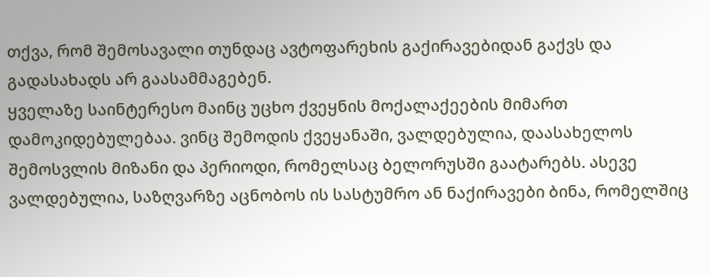თქვა, რომ შემოსავალი თუნდაც ავტოფარეხის გაქირავებიდან გაქვს და გადასახადს არ გაასამმაგებენ.
ყველაზე საინტერესო მაინც უცხო ქვეყნის მოქალაქეების მიმართ დამოკიდებულებაა. ვინც შემოდის ქვეყანაში, ვალდებულია, დაასახელოს შემოსვლის მიზანი და პერიოდი, რომელსაც ბელორუსში გაატარებს. ასევე ვალდებულია, საზღვარზე აცნობოს ის სასტუმრო ან ნაქირავები ბინა, რომელშიც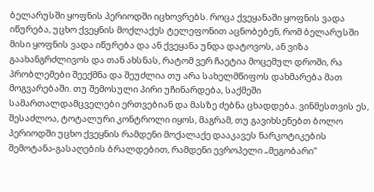ბელარუსში ყოფნის პერიოდში იცხოვრებს. როცა ქვეყანაში ყოფნის ვადა იწურება, უცხო ქვეყნის მოქლაქეს ტელეფონით აცნობებენ, რომ ბელარუსში მისი ყოფნის ვადა იწურება და ან ქვეყანა უნდა დატოვოს, ან ვიზა გაახანგრძლივოს და თან ახსნას, რატომ ვერ ჩაეტია მოცემულ დროში, რა პრობლემები შეექმნა და შეუძლია თუ არა სახელმწიფოს დახმარება მათ მოგვარებაში. თუ შემოსული პირი უჩინარდება, საქმეში სამართალდამცველები ერთვებიან და მასზე ძებნა ცხადდება. ვინმესთვის ეს, შესაძლოა, ტოტალური კონტროლი იყოს, მაგრამ, თუ გავიხსენებთ ბოლო პერიოდში უცხო ქვეყნის რამდენი მოქალაქე დააკავეს ნარკოტიკების შემოტანა-გასაღების ბრალდებით, რამდენი ევროპელი „მეგობარი“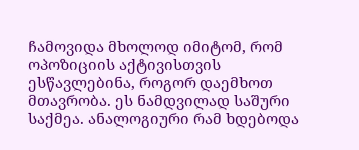ჩამოვიდა მხოლოდ იმიტომ, რომ ოპოზიციის აქტივისთვის ესწავლებინა, როგორ დაემხოთ მთავრობა. ეს ნამდვილად საშური საქმეა. ანალოგიური რამ ხდებოდა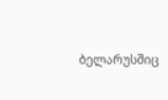ბელარუსშიც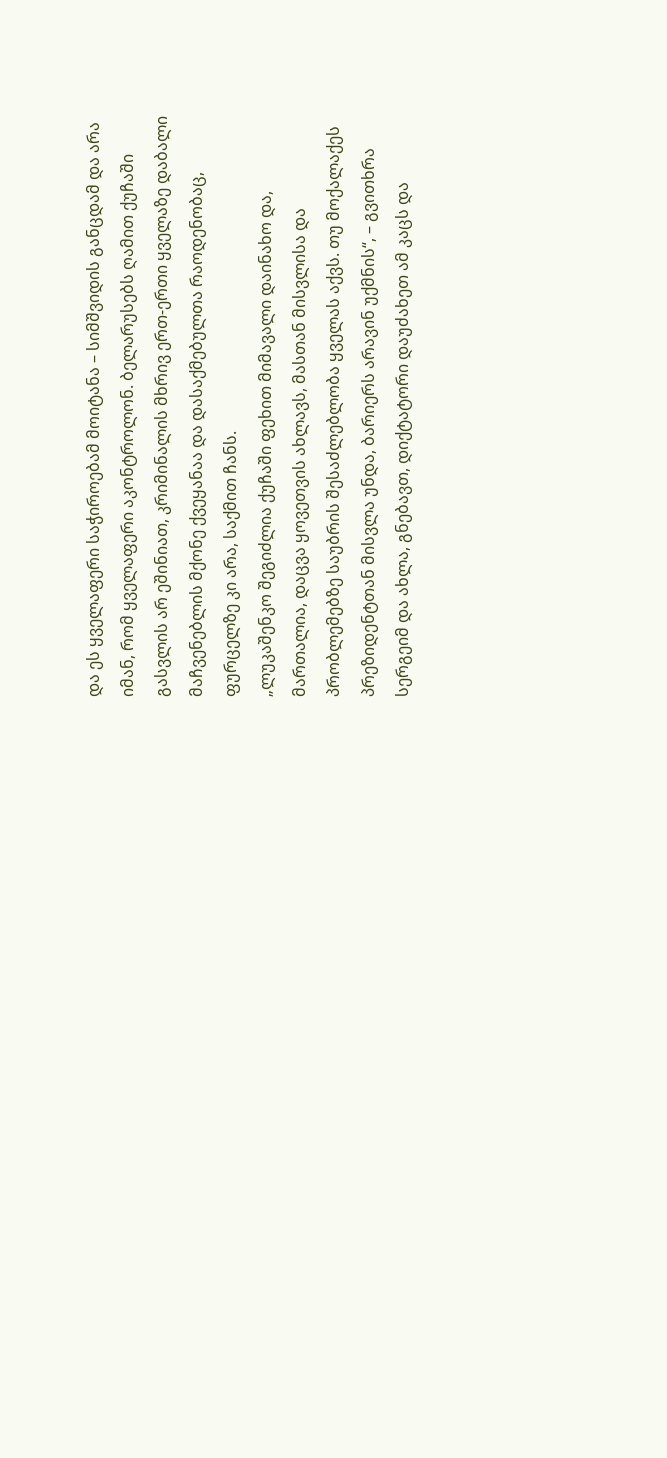და ეს ყველაფერი საჭიროებამ მოიტანა – სიმშვიდის განცდამ და არა იმან, რომ ყველაფერი აკონტროლონ. ბელარუსებს ღამით ქუჩაში გასვლის არ ეშინიათ, კრიმინალის მხრივ ერთ-ერთი ყველაზე დაბალი მაჩვენებლის მქონე ქვეყანაა და დასაქმებულთა რაოდენობაც, ფურცელზე კი არა, საქმით ჩანს.
„ლუკაშენკო შეგიძლია ქუჩაში ფეხით მიმავალი დაინახო და, მართალია, დაცვა ყოვეთვის ახლავს, მასთან მისვლისა და პრობლემებზე საუბრის შესაძლებლობა ყველას აქვს. თუ მოქალაქეს პრეზიდენტთან მისვლა უნდა, ბარიერს არავინ უქმნის“, – გვითხრა სერგეიმ და ახლა, გნებავთ, დიქტატორი დაუძახეთ ამ კაცს და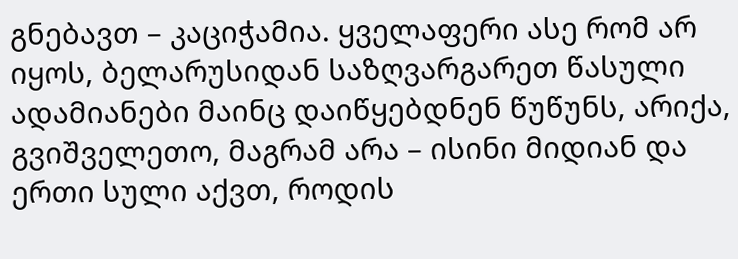გნებავთ – კაციჭამია. ყველაფერი ასე რომ არ იყოს, ბელარუსიდან საზღვარგარეთ წასული ადამიანები მაინც დაიწყებდნენ წუწუნს, არიქა, გვიშველეთო, მაგრამ არა – ისინი მიდიან და ერთი სული აქვთ, როდის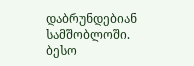დაბრუნდებიან სამშობლოში.
ბესო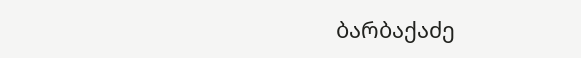ბარბაქაძე